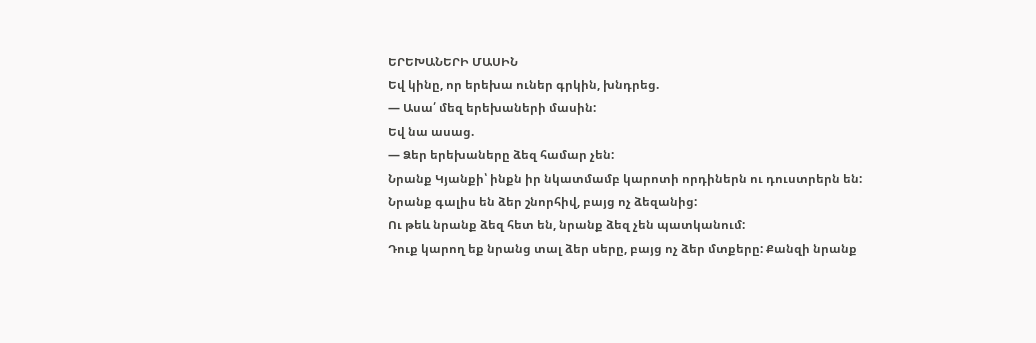ԵՐԵԽԱՆԵՐԻ ՄԱՍԻՆ
Եվ կինը, որ երեխա ուներ գրկին, խնդրեց.
— Ասա՛ մեզ երեխաների մասին:
Եվ նա ասաց.
— Ձեր երեխաները ձեզ համար չեն:
Նրանք Կյանքի՝ ինքն իր նկատմամբ կարոտի որդիներն ու դուստրերն են:
Նրանք գալիս են ձեր շնորհիվ, բայց ոչ ձեզանից:
Ու թեև նրանք ձեզ հետ են, նրանք ձեզ չեն պատկանում:
Դուք կարող եք նրանց տալ ձեր սերը, բայց ոչ ձեր մտքերը: Քանզի նրանք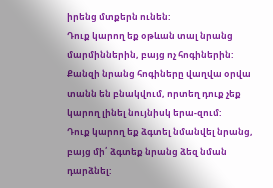իրենց մտքերն ունեն:
Դուք կարող եք օթևան տալ նրանց մարմիններին, բայց ոչ հոգիներին:
Քանզի նրանց հոգիները վաղվա օրվա տանն են բնակվում, որտեղ դուք չեք կարող լինել նույնիսկ երա-զում:
Դուք կարող եք ձգտել նմանվել նրանց, բայց մի՛ ձգտեք նրանց ձեզ նման դարձնել: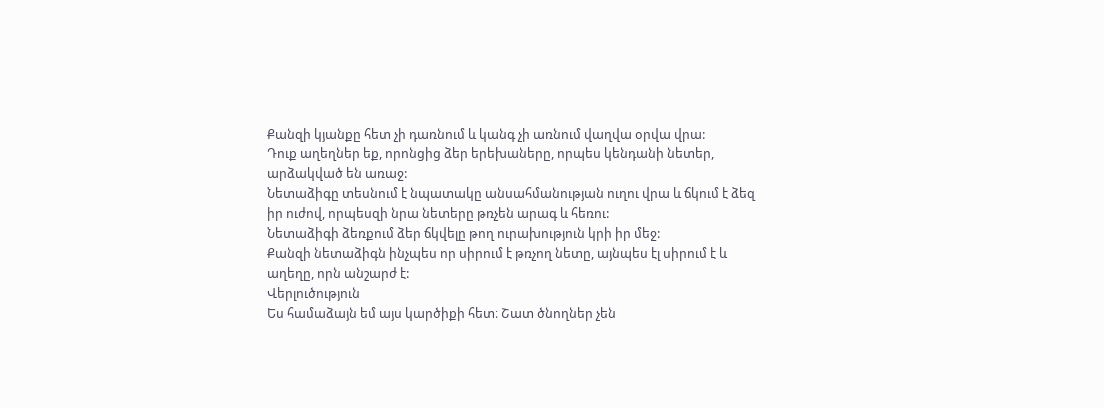Քանզի կյանքը հետ չի դառնում և կանգ չի առնում վաղվա օրվա վրա:
Դուք աղեղներ եք, որոնցից ձեր երեխաները, որպես կենդանի նետեր, արձակված են առաջ:
Նետաձիգը տեսնում է նպատակը անսահմանության ուղու վրա և ճկում է ձեզ իր ուժով, որպեսզի նրա նետերը թռչեն արագ և հեռու:
Նետաձիգի ձեռքում ձեր ճկվելը թող ուրախություն կրի իր մեջ:
Քանզի նետաձիգն ինչպես որ սիրում է թռչող նետը, այնպես էլ սիրում է և աղեղը, որն անշարժ է:
Վերլուծություն
Ես համաձայն եմ այս կարծիքի հետ։ Շատ ծնողներ չեն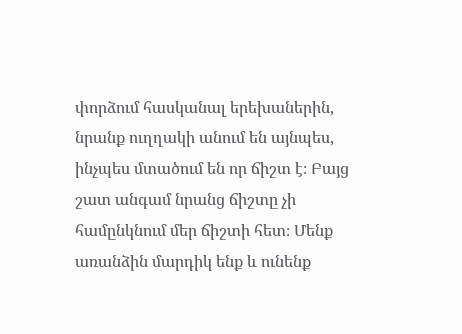փորձում հասկանալ երեխաներին, նրանք ուղղակի անում են այնպես, ինչպես մտածում են որ ճիշտ է։ Բայց շատ անգամ նրանց ճիշտը չի համընկնում մեր ճիշտի հետ։ Մենք առանձին մարդիկ ենք և ունենք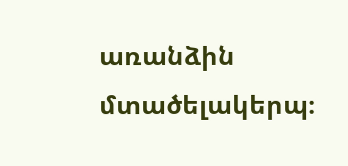առանձին մտածելակերպ։